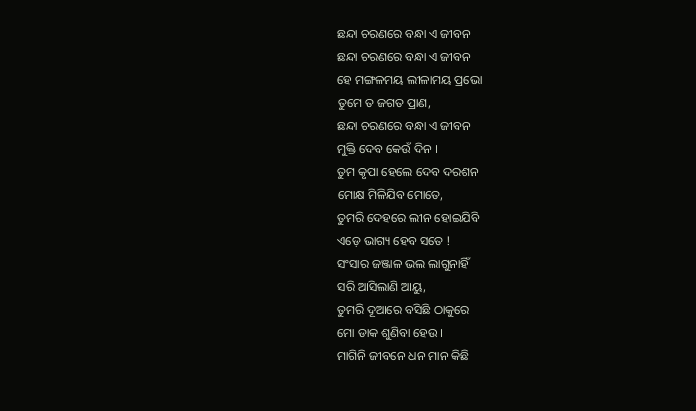ଛନ୍ଦା ଚରଣରେ ବନ୍ଧା ଏ ଜୀବନ
ଛନ୍ଦା ଚରଣରେ ବନ୍ଧା ଏ ଜୀବନ
ହେ ମଙ୍ଗଳମୟ ଲୀଳାମୟ ପ୍ରଭୋ
ତୁମେ ତ ଜଗତ ପ୍ରାଣ,
ଛନ୍ଦା ଚରଣରେ ବନ୍ଧା ଏ ଜୀବନ
ମୁକ୍ତି ଦେବ କେଉଁ ଦିନ ।
ତୁମ କୃପା ହେଲେ ଦେବ ଦରଶନ
ମୋକ୍ଷ ମିଳିଯିବ ମୋତେ,
ତୁମରି ଦେହରେ ଲୀନ ହୋଇଯିବି
ଏଡ଼େ ଭାଗ୍ୟ ହେବ ସତେ !
ସଂସାର ଜଞ୍ଜାଳ ଭଲ ଲାଗୁନାହିଁ
ସରି ଆସିଲାଣି ଆୟୁ,
ତୁମରି ଦୂଆରେ ବସିଛି ଠାକୁରେ
ମୋ ଡାକ ଶୁଣିବା ହେଉ ।
ମାଗିନି ଜୀବନେ ଧନ ମାନ କିଛି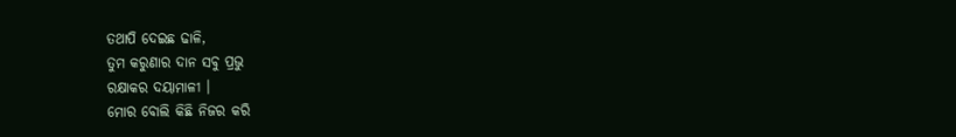ତଥାପି ଦେଇଛ ଢାଳି,
ତୁମ କରୁଣାର ଦାନ ସବୁ ପ୍ରଭୁ
ରକ୍ଷାକର ଦୟାମାଳୀ ।
ମୋର ବୋଲି କିଛି ନିଜର କରି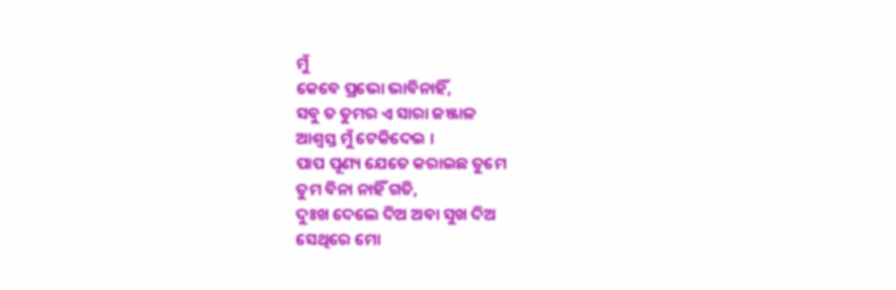ମୁଁ
କେବେ ପ୍ରଭୋ ଭାବିନାହିଁ,
ସବୁ ତ ତୁମର ଏ ସାରା ଜଞ୍ଜାଳ
ଆଶ୍ୱସ୍ତ ମୁଁ ଟେକିଦେଇ ।
ପାପ ପୂଣ୍ୟ ଯେତେ କରାଇଛ ତୁମେ
ତୁମ ବିନା ନାହିଁ ଗତି,
ଦୁଃଖ ଦେଲେ ଦିଅ ଅବା ସୁଖ ଦିଅ
ସେଥିରେ ମୋ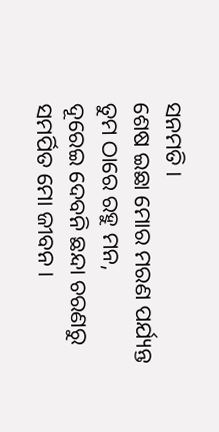ସନମତି ।
ଶେଷ ଇଛା ମୋର ମରଣ ପର୍ଯ୍ୟନ୍ତ
ତୁମ ଠାରେ ରହୁ ମନ,
ଦୂରେଇ ଦେବନି ଛନ୍ଦା ଚରଣରୁ
ସମର୍ପିତ ମୋ ଜୀବନ ।